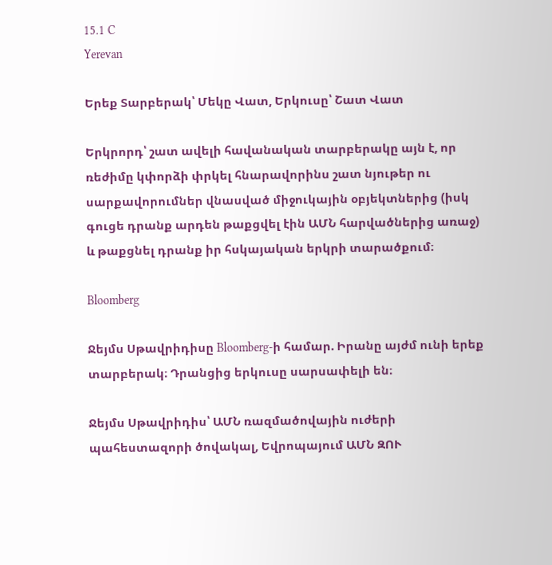15.1 C
Yerevan

Երեք Տարբերակ՝ Մեկը Վատ, Երկուսը՝ Շատ Վատ

Երկրորդ՝ շատ ավելի հավանական տարբերակը այն է, որ ռեժիմը կփորձի փրկել հնարավորինս շատ նյութեր ու սարքավորումներ վնասված միջուկային օբյեկտներից (իսկ գուցե դրանք արդեն թաքցվել էին ԱՄՆ հարվածներից առաջ) և թաքցնել դրանք իր հսկայական երկրի տարածքում։

Bloomberg

Ջեյմս Սթավրիդիսը Bloomberg‑ի համար. Իրանը այժմ ունի երեք տարբերակ։ Դրանցից երկուսը սարսափելի են։

Ջեյմս Սթավրիդիս՝ ԱՄՆ ռազմածովային ուժերի պահեստազորի ծովակալ, Եվրոպայում ԱՄՆ ԶՈՒ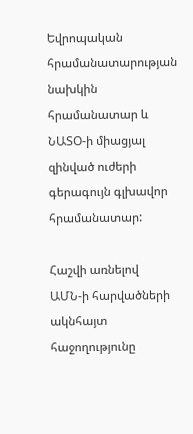Եվրոպական հրամանատարության նախկին հրամանատար և ՆԱՏՕ‑ի միացյալ զինված ուժերի գերագույն գլխավոր հրամանատար:

Հաշվի առնելով ԱՄՆ‑ի հարվածների ակնհայտ հաջողությունը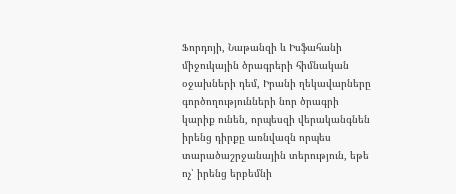Ֆորդոյի, Նաթանզի և Իսֆահանի միջուկային ծրագրերի հիմնական օջախների դեմ, Իրանի ղեկավարները  գործողությունների նոր ծրագրի կարիք ունեն, որպեսզի վերականգնեն իրենց դիրքը առնվազն որպես տարածաշրջանային տերություն, եթե ոչ՝ իրենց երբեմնի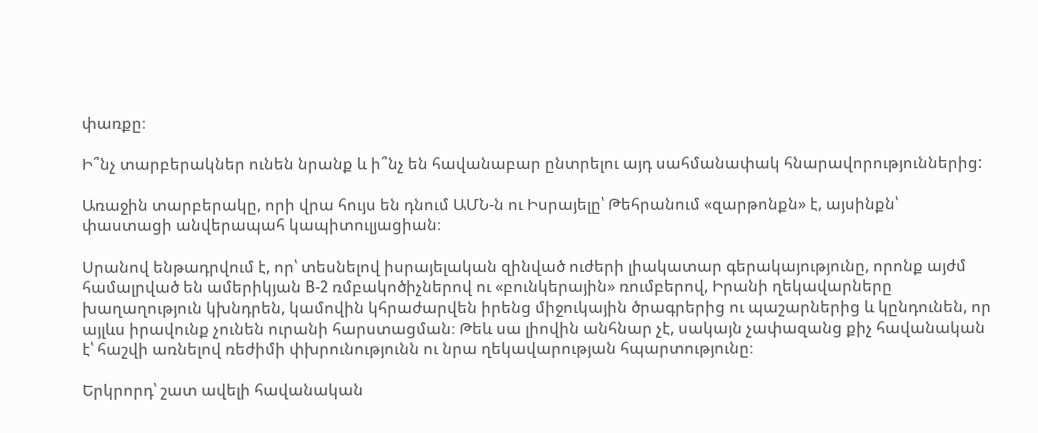փառքը։

Ի՞նչ տարբերակներ ունեն նրանք և ի՞նչ են հավանաբար ընտրելու այդ սահմանափակ հնարավորություններից:

Առաջին տարբերակը, որի վրա հույս են դնում ԱՄՆ‑ն ու Իսրայելը՝ Թեհրանում «զարթոնքն» է, այսինքն՝ փաստացի անվերապահ կապիտուլյացիան։

Սրանով ենթադրվում է, որ՝ տեսնելով իսրայելական զինված ուժերի լիակատար գերակայությունը, որոնք այժմ համալրված են ամերիկյան B‑2 ռմբակոծիչներով ու «բունկերային» ռումբերով, Իրանի ղեկավարները խաղաղություն կխնդրեն, կամովին կհրաժարվեն իրենց միջուկային ծրագրերից ու պաշարներից և կընդունեն, որ այլևս իրավունք չունեն ուրանի հարստացման։ Թեև սա լիովին անհնար չէ, սակայն չափազանց քիչ հավանական է՝ հաշվի առնելով ռեժիմի փխրունությունն ու նրա ղեկավարության հպարտությունը։

Երկրորդ՝ շատ ավելի հավանական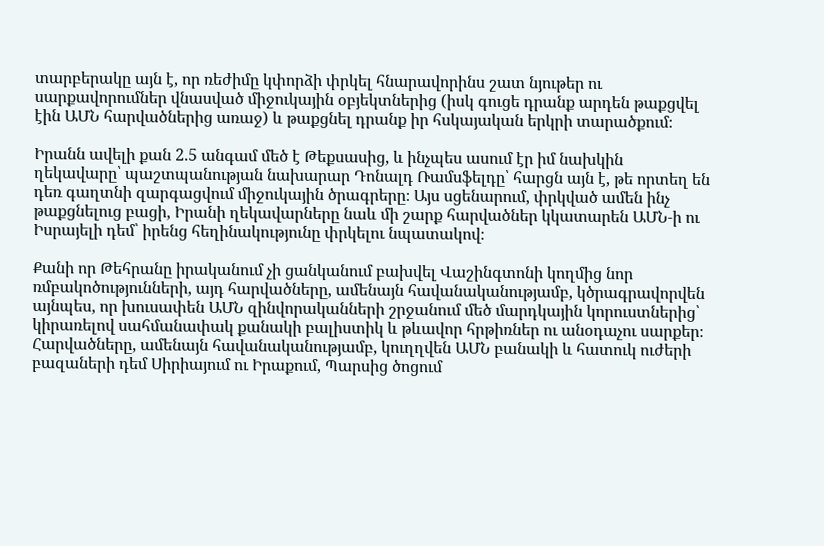տարբերակը այն է, որ ռեժիմը կփորձի փրկել հնարավորինս շատ նյութեր ու սարքավորումներ վնասված միջուկային օբյեկտներից (իսկ գուցե դրանք արդեն թաքցվել էին ԱՄՆ հարվածներից առաջ) և թաքցնել դրանք իր հսկայական երկրի տարածքում։

Իրանն ավելի քան 2.5 անգամ մեծ է Թեքսասից, և ինչպես ասում էր իմ նախկին ղեկավարը՝ պաշտպանության նախարար Դոնալդ Ռամսֆելդը՝ հարցն այն է, թե որտեղ են դեռ գաղտնի զարգացվում միջուկային ծրագրերը։ Այս սցենարում, փրկված ամեն ինչ թաքցնելուց բացի, Իրանի ղեկավարները նաև մի շարք հարվածներ կկատարեն ԱՄՆ‑ի ու Իսրայելի դեմ՝ իրենց հեղինակությունը փրկելու նպատակով։

Քանի որ Թեհրանը իրականում չի ցանկանում բախվել Վաշինգտոնի կողմից նոր ռմբակոծությունների, այդ հարվածները, ամենայն հավանականությամբ, կծրագրավորվեն այնպես, որ խուսափեն ԱՄՆ զինվորականների շրջանում մեծ մարդկային կորուստներից՝ կիրառելով սահմանափակ քանակի բալիստիկ և թևավոր հրթիռներ ու անօդաչու սարքեր։ Հարվածները, ամենայն հավանականությամբ, կուղղվեն ԱՄՆ բանակի և հատուկ ուժերի բազաների դեմ Սիրիայում ու Իրաքում, Պարսից ծոցում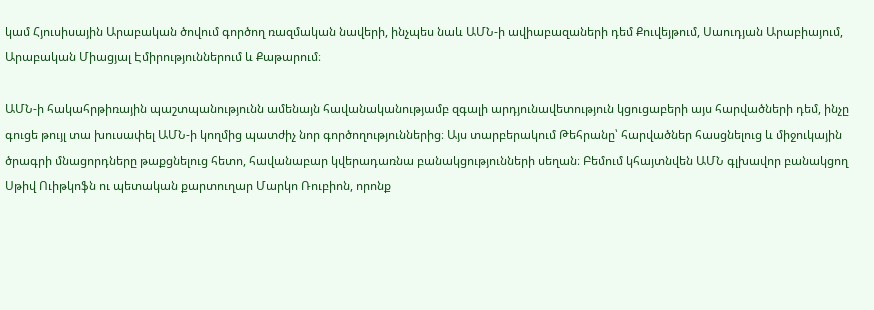կամ Հյուսիսային Արաբական ծովում գործող ռազմական նավերի, ինչպես նաև ԱՄՆ‑ի ավիաբազաների դեմ Քուվեյթում, Սաուդյան Արաբիայում, Արաբական Միացյալ Էմիրություններում և Քաթարում։

ԱՄՆ‑ի հակահրթիռային պաշտպանությունն ամենայն հավանականությամբ զգալի արդյունավետություն կցուցաբերի այս հարվածների դեմ, ինչը գուցե թույլ տա խուսափել ԱՄՆ‑ի կողմից պատժիչ նոր գործողություններից։ Այս տարբերակում Թեհրանը՝ հարվածներ հասցնելուց և միջուկային ծրագրի մնացորդները թաքցնելուց հետո, հավանաբար կվերադառնա բանակցությունների սեղան։ Բեմում կհայտնվեն ԱՄՆ գլխավոր բանակցող Սթիվ Ուիթկոֆն ու պետական քարտուղար Մարկո Ռուբիոն, որոնք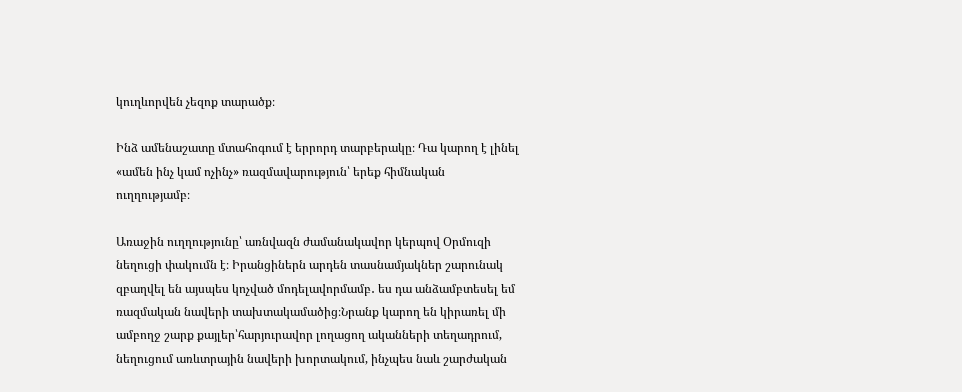կուղևորվեն չեզոք տարածք։

Ինձ ամենաշատը մտահոգում է երրորդ տարբերակը։ Դա կարող է լինել «ամեն ինչ կամ ոչինչ» ռազմավարություն՝ երեք հիմնական ուղղությամբ։

Առաջին ուղղությունը՝ առնվազն ժամանակավոր կերպով Օրմուզի նեղուցի փակումն է։ Իրանցիներն արդեն տասնամյակներ շարունակ զբաղվել են այսպես կոչված մոդելավորմամբ․ ես դա անձամբտեսել եմ ռազմական նավերի տախտակամածից։Նրանք կարող են կիրառել մի ամբողջ շարք քայլեր՝հարյուրավոր լողացող ականների տեղադրում, նեղուցում առևտրային նավերի խորտակում, ինչպես նաև շարժական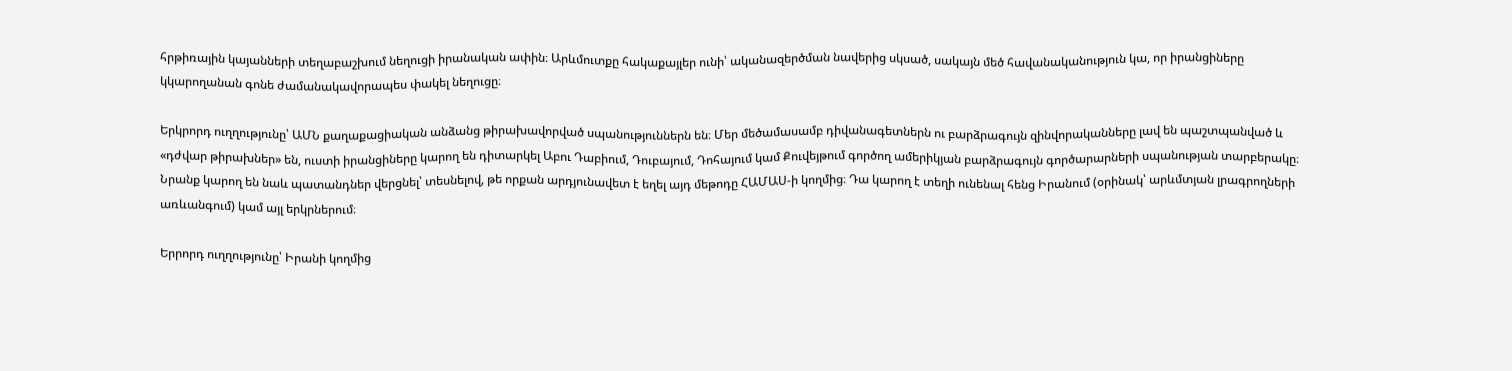հրթիռային կայանների տեղաբաշխում նեղուցի իրանական ափին։ Արևմուտքը հակաքայլեր ունի՝ ականազերծման նավերից սկսած, սակայն մեծ հավանականություն կա, որ իրանցիները կկարողանան գոնե ժամանակավորապես փակել նեղուցը։

Երկրորդ ուղղությունը՝ ԱՄՆ քաղաքացիական անձանց թիրախավորված սպանություններն են։ Մեր մեծամասամբ դիվանագետներն ու բարձրագույն զինվորականները լավ են պաշտպանված և «դժվար թիրախներ» են, ուստի իրանցիները կարող են դիտարկել Աբու Դաբիում, Դուբայում, Դոհայում կամ Քուվեյթում գործող ամերիկյան բարձրագույն գործարարների սպանության տարբերակը։ Նրանք կարող են նաև պատանդներ վերցնել՝ տեսնելով, թե որքան արդյունավետ է եղել այդ մեթոդը ՀԱՄԱՍ‑ի կողմից։ Դա կարող է տեղի ունենալ հենց Իրանում (օրինակ՝ արևմտյան լրագրողների առևանգում) կամ այլ երկրներում։

Երրորդ ուղղությունը՝ Իրանի կողմից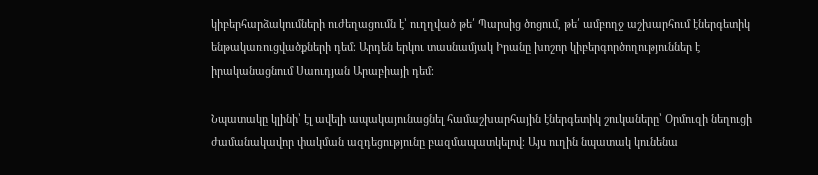կիբերհարձակումների ուժեղացումն է՝ ուղղված թե՛ Պարսից ծոցում, թե՛ ամբողջ աշխարհում էներգետիկ ենթակառուցվածքների դեմ։ Արդեն երկու տասնամյակ Իրանը խոշոր կիբերգործողություններ է իրականացնում Սաուդյան Արաբիայի դեմ։

Նպատակը կլինի՝ էլ ավելի ապակայունացնել համաշխարհային էներգետիկ շուկաները՝ Օրմուզի նեղուցի ժամանակավոր փակման ազդեցությունը բազմապատկելով։ Այս ուղին նպատակ կունենա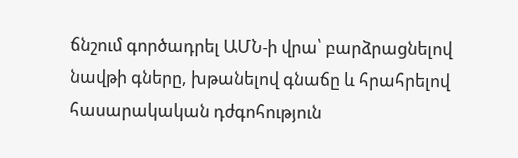ճնշում գործադրել ԱՄՆ‑ի վրա՝ բարձրացնելով նավթի գները, խթանելով գնաճը և հրահրելով հասարակական դժգոհություն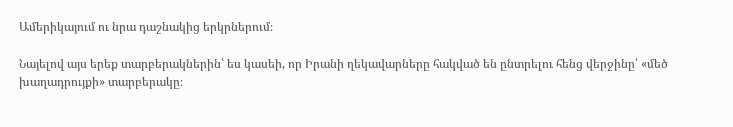Ամերիկայում ու նրա դաշնակից երկրներում։

Նայելով այս երեք տարբերակներին՝ ես կասեի, որ Իրանի ղեկավարները հակված են ընտրելու հենց վերջինը՝ «մեծ խաղադրույքի» տարբերակը։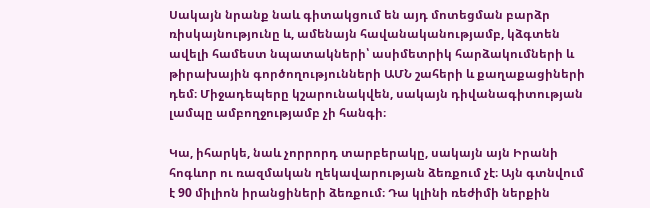Սակայն նրանք նաև գիտակցում են այդ մոտեցման բարձր ռիսկայնությունը և, ամենայն հավանականությամբ, կձգտեն ավելի համեստ նպատակների՝ ասիմետրիկ հարձակումների և թիրախային գործողությունների ԱՄՆ շահերի և քաղաքացիների դեմ։ Միջադեպերը կշարունակվեն, սակայն դիվանագիտության լամպը ամբողջությամբ չի հանգի։

Կա, իհարկե, նաև չորրորդ տարբերակը, սակայն այն Իրանի հոգևոր ու ռազմական ղեկավարության ձեռքում չէ։ Այն գտնվում է 90 միլիոն իրանցիների ձեռքում։ Դա կլինի ռեժիմի ներքին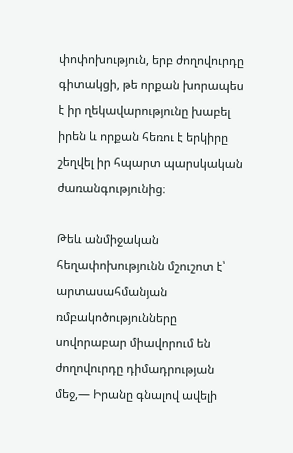փոփոխություն, երբ ժողովուրդը գիտակցի, թե որքան խորապես է իր ղեկավարությունը խաբել իրեն և որքան հեռու է երկիրը շեղվել իր հպարտ պարսկական ժառանգությունից։

Թեև անմիջական հեղափոխությունն մշուշոտ է՝ արտասահմանյան ռմբակոծությունները սովորաբար միավորում են ժողովուրդը դիմադրության մեջ,— Իրանը գնալով ավելի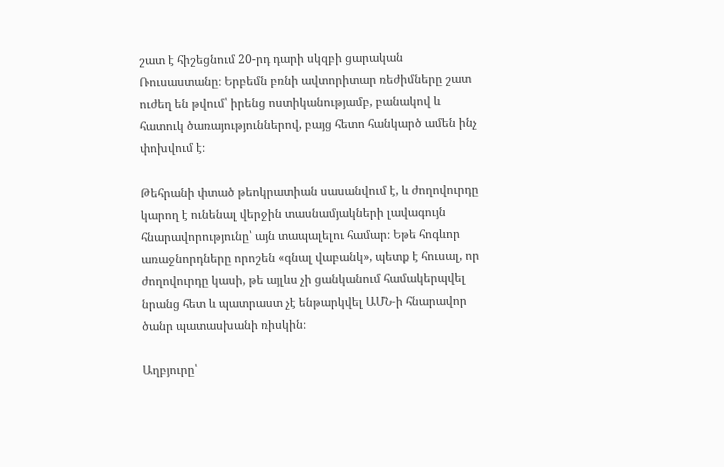շատ է հիշեցնում 20-րդ դարի սկզբի ցարական Ռուսաստանը։ Երբեմն բռնի ավտորիտար ռեժիմները շատ ուժեղ են թվում՝ իրենց ոստիկանությամբ, բանակով և հատուկ ծառայություններով, բայց հետո հանկարծ ամեն ինչ փոխվում է։

Թեհրանի փտած թեոկրատիան սասանվում է, և ժողովուրդը կարող է ունենալ վերջին տասնամյակների լավագույն հնարավորությունը՝ այն տապալելու համար։ Եթե հոգևոր առաջնորդները որոշեն «գնալ վաբանկ», պետք է հուսալ, որ ժողովուրդը կասի, թե այլևս չի ցանկանում համակերպվել նրանց հետ և պատրաստ չէ ենթարկվել ԱՄՆ‑ի հնարավոր ծանր պատասխանի ռիսկին։

Աղբյուրը՝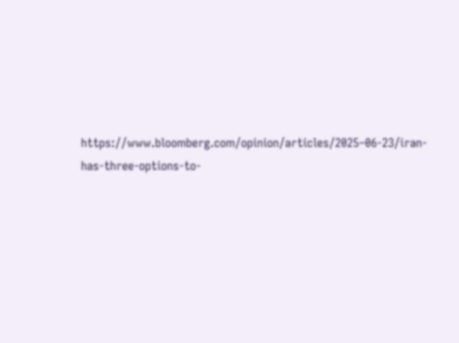https://www.bloomberg.com/opinion/articles/2025–06-23/iran-has-three-options-to-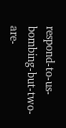respond-to-us-bombing-but-two-are-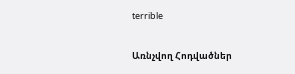terrible

Առնչվող Հոդվածներ